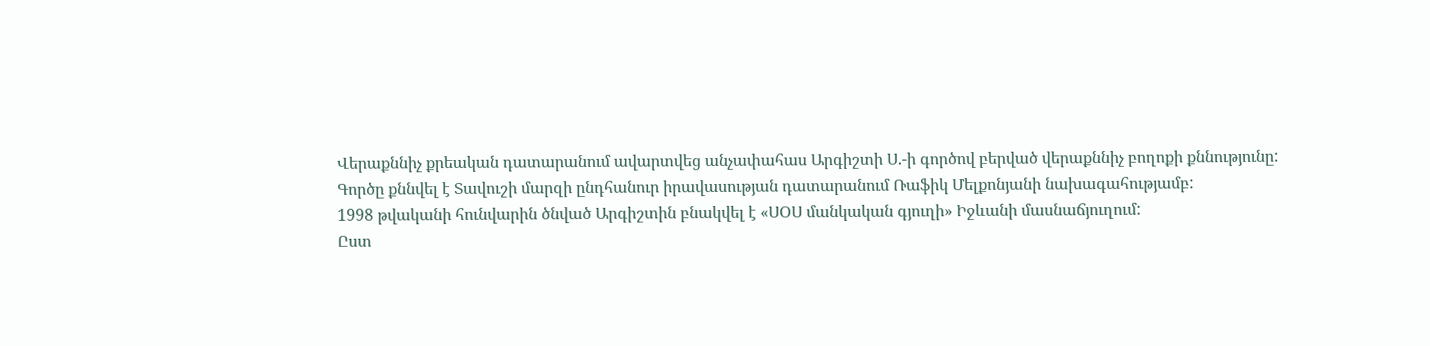Վերաքննիչ քրեական դատարանում ավարտվեց անչափահաս Արգիշտի Ս.-ի գործով բերված վերաքննիչ բողոքի քննությունը:
Գործը քննվել է Տավուշի մարզի ընդհանուր իրավասության դատարանում Ռաֆիկ Մելքոնյանի նախագահությամբ:
1998 թվականի հունվարին ծնված Արգիշտին բնակվել է «ՍՕՍ մանկական գյուղի» Իջևանի մասնաճյուղում:
Ըստ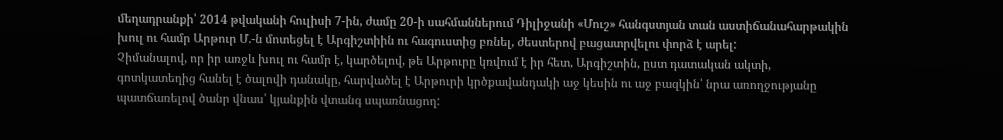մեղադրանքի՝ 2014 թվականի հուլիսի 7-ին, ժամը 20-ի սահմաններում Դիլիջանի «Մուշ» հանգստյան տան աստիճանահարթակին խուլ ու համր Արթուր Մ.-ն մոտեցել է Արգիշտիին ու հագուստից բռնել, ժեստերով բացատրվելու փորձ է արել:
Չիմանալով, որ իր առջև խուլ ու համր է, կարծելով, թե Արթուրը կռվում է իր հետ, Արգիշտին, ըստ դատական ակտի, գոտկատեղից հանել է ծալովի դանակը, հարվածել է Արթուրի կրծքավանդակի աջ կեսին ու աջ բազկին՝ նրա առողջությանը պատճառելով ծանր վնաս՝ կյանքին վտանգ սպառնացող: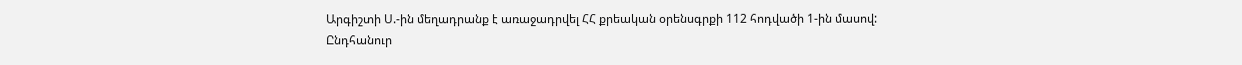Արգիշտի Ս.-ին մեղադրանք է առաջադրվել ՀՀ քրեական օրենսգրքի 112 հոդվածի 1-ին մասով:
Ընդհանուր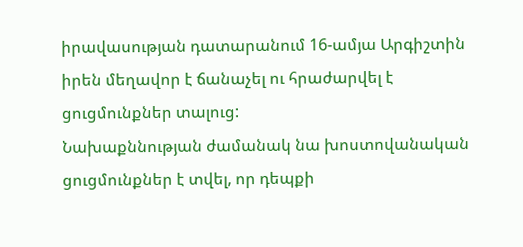իրավասության դատարանում 16-ամյա Արգիշտին իրեն մեղավոր է ճանաչել ու հրաժարվել է ցուցմունքներ տալուց:
Նախաքննության ժամանակ նա խոստովանական ցուցմունքներ է տվել, որ դեպքի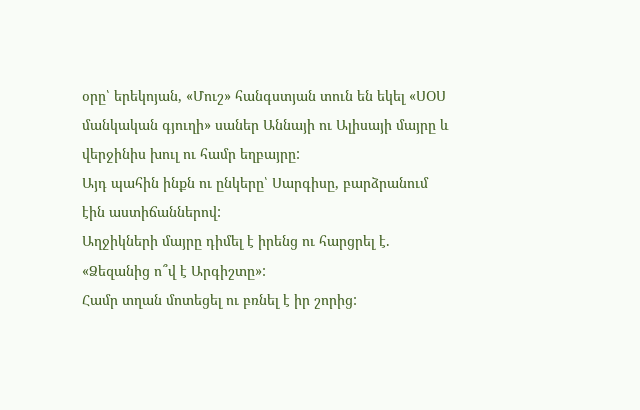օրը՝ երեկոյան, «Մուշ» հանգստյան տուն են եկել «ՍՕՍ մանկական գյուղի» սաներ Աննայի ու Ալիսայի մայրը և վերջինիս խուլ ու համր եղբայրը:
Այդ պահին ինքն ու ընկերը՝ Սարգիսը, բարձրանում էին աստիճաններով:
Աղջիկների մայրը դիմել է իրենց ու հարցրել է. «Ձեզանից ո՞վ է Արգիշտը»:
Համր տղան մոտեցել ու բռնել է իր շորից: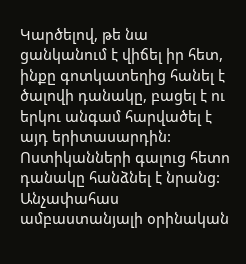Կարծելով, թե նա ցանկանում է վիճել իր հետ, ինքը գոտկատեղից հանել է ծալովի դանակը, բացել է ու երկու անգամ հարվածել է այդ երիտասարդին:
Ոստիկանների գալուց հետո դանակը հանձնել է նրանց:
Անչափահաս ամբաստանյալի օրինական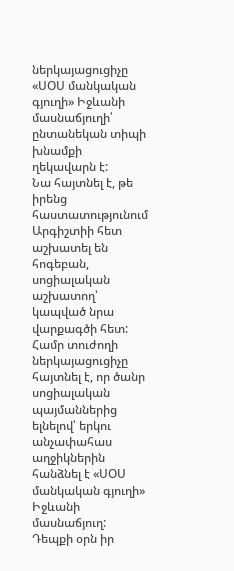ներկայացուցիչը «ՍՕՍ մանկական գյուղի» Իջևանի մասնաճյուղի՝ ընտանեկան տիպի խնամքի ղեկավարն է:
Նա հայտնել է, թե իրենց հաստատությունում Արգիշտիի հետ աշխատել են հոգեբան, սոցիալական աշխատող՝ կապված նրա վարքագծի հետ:
Համր տուժողի ներկայացուցիչը հայտնել է, որ ծանր սոցիալական պայմաններից ելնելով՝ երկու անչափահաս աղջիկներին հանձնել է «ՍՕՍ մանկական գյուղի» Իջևանի մասնաճյուղ:
Դեպքի օրն իր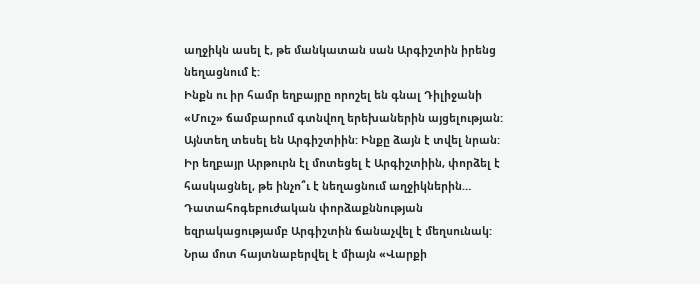աղջիկն ասել է, թե մանկատան սան Արգիշտին իրենց նեղացնում է:
Ինքն ու իր համր եղբայրը որոշել են գնալ Դիլիջանի «Մուշ» ճամբարում գտնվող երեխաներին այցելության:
Այնտեղ տեսել են Արգիշտիին: Ինքը ձայն է տվել նրան: Իր եղբայր Արթուրն էլ մոտեցել է Արգիշտիին, փորձել է հասկացնել, թե ինչո՞ւ է նեղացնում աղջիկներին…
Դատահոգեբուժական փորձաքննության եզրակացությամբ Արգիշտին ճանաչվել է մեղսունակ: Նրա մոտ հայտնաբերվել է միայն «Վարքի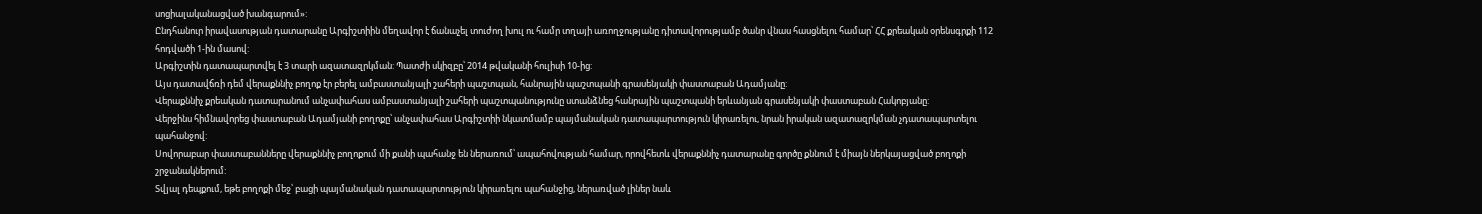սոցիալականացված խանգարում»:
Ընդհանուր իրավասության դատարանը Արգիշտիին մեղավոր է ճանաչել տուժող խուլ ու համր տղայի առողջությանը դիտավորությամբ ծանր վնաս հասցնելու համար՝ ՀՀ քրեական օրենսգրքի 112 հոդվածի 1-ին մասով:
Արգիշտին դատապարտվել է 3 տարի ազատազրկման: Պատժի սկիզբը՝ 2014 թվականի հուլիսի 10-ից:
Այս դատավճռի դեմ վերաքննիչ բողոք էր բերել ամբաստանյալի շահերի պաշտպան, հանրային պաշտպանի գրասենյակի փաստաբան Ադամյանը:
Վերաքննիչ քրեական դատարանում անչափահաս ամբաստանյալի շահերի պաշտպանությունը ստանձնեց հանրային պաշտպանի երևանյան գրասենյակի փաստաբան Հակոբյանը:
Վերջինս հիմնավորեց փաստաբան Ադամյանի բողոքը՝ անչափահաս Արգիշտիի նկատմամբ պայմանական դատապարտություն կիրառելու, նրան իրական ազատազրկման չդատապարտելու պահանջով:
Սովորաբար փաստաբանները վերաքննիչ բողոքում մի քանի պահանջ են ներառում՝ ապահովության համար, որովհետև վերաքննիչ դատարանը գործը քննում է միայն ներկայացված բողոքի շրջանակներում:
Տվյալ դեպքում, եթե բողոքի մեջ՝ բացի պայմանական դատապարտություն կիրառելու պահանջից, ներառված լիներ նաև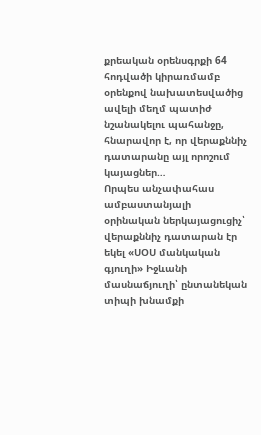քրեական օրենսգրքի 64 հոդվածի կիրառմամբ օրենքով նախատեսվածից ավելի մեղմ պատիժ նշանակելու պահանջը, հնարավոր է, որ վերաքննիչ դատարանը այլ որոշում կայացներ…
Որպես անչափահաս ամբաստանյալի օրինական ներկայացուցիչ՝ վերաքննիչ դատարան էր եկել «ՍՕՍ մանկական գյուղի» Իջևանի մասնաճյուղի՝ ընտանեկան տիպի խնամքի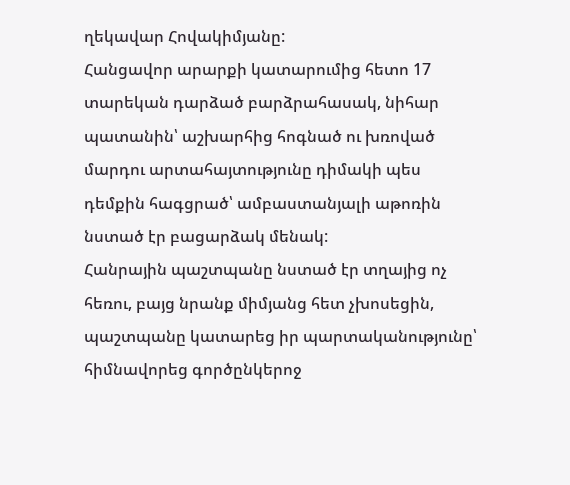ղեկավար Հովակիմյանը:
Հանցավոր արարքի կատարումից հետո 17 տարեկան դարձած բարձրահասակ, նիհար պատանին՝ աշխարհից հոգնած ու խռոված մարդու արտահայտությունը դիմակի պես դեմքին հագցրած՝ ամբաստանյալի աթոռին նստած էր բացարձակ մենակ:
Հանրային պաշտպանը նստած էր տղայից ոչ հեռու, բայց նրանք միմյանց հետ չխոսեցին, պաշտպանը կատարեց իր պարտականությունը՝ հիմնավորեց գործընկերոջ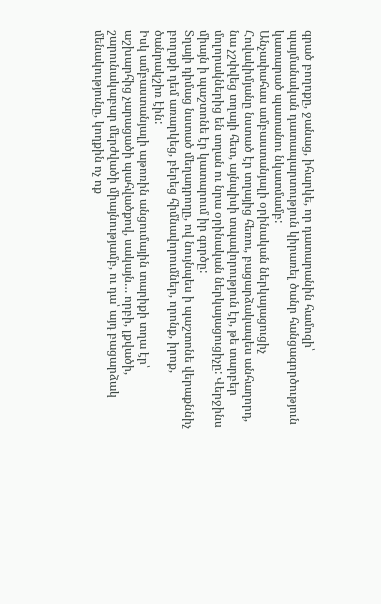գրած բողոքը, ջանաց, իհարկե, որ դատարանին համոզի՝ պայմանական դատապարտություն կիրառել ծանր հանցագործություն կատարած պատանու նկատմամբ:
Անչափահաս ամբաստանյալի օրինական ներկայացուցիչ Հովակիմյանը նստած էր տղայից հեռու, բացարձակապես անհաղորդ, նա չշփվեց տղայի հետ, այնպիսի տպավորություն էր, թե տարբեր մոլորակներից են տղան ու նրա օրինական ներկայացուցիչը: Վերջինս միայն ի պաշտոնե էր կատարում իր գործը:
Տղայի դիմաց նստած մեղադրողը, ով նույնպես ի պաշտոնե վերաքննիչ բողոքի դեմ առարկեց, բերեց հիմնավորումներ, որոնք, իրոք, ծանրակշիռ էին:
Իսկ ամբաստանյալի աթոռին անցումային տարիքի տղա էր՝ աշխարհից չարացածի պահվածքով, սակայն… որբի, լքվածի, շարունակաբար մերժվածի միայնությամբ, ու դա՝ այդ բացարձակ մենակությունը, կողքին ոչ ոք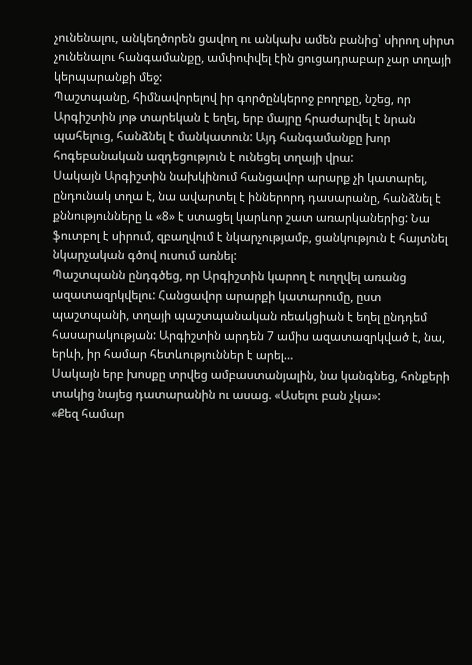չունենալու, անկեղծորեն ցավող ու անկախ ամեն բանից՝ սիրող սիրտ չունենալու հանգամանքը, ամփոփվել էին ցուցադրաբար չար տղայի կերպարանքի մեջ:
Պաշտպանը, հիմնավորելով իր գործընկերոջ բողոքը, նշեց, որ Արգիշտին յոթ տարեկան է եղել, երբ մայրը հրաժարվել է նրան պահելուց, հանձնել է մանկատուն: Այդ հանգամանքը խոր հոգեբանական ազդեցություն է ունեցել տղայի վրա:
Սակայն Արգիշտին նախկինում հանցավոր արարք չի կատարել, ընդունակ տղա է, նա ավարտել է իններորդ դասարանը, հանձնել է քննությունները և «8» է ստացել կարևոր շատ առարկաներից: Նա ֆուտբոլ է սիրում, զբաղվում է նկարչությամբ, ցանկություն է հայտնել նկարչական գծով ուսում առնել:
Պաշտպանն ընդգծեց, որ Արգիշտին կարող է ուղղվել առանց ազատազրկվելու: Հանցավոր արարքի կատարումը, ըստ պաշտպանի, տղայի պաշտպանական ռեակցիան է եղել ընդդեմ հասարակության: Արգիշտին արդեն 7 ամիս ազատազրկված է, նա, երևի, իր համար հետևություններ է արել…
Սակայն երբ խոսքը տրվեց ամբաստանյալին, նա կանգնեց, հոնքերի տակից նայեց դատարանին ու ասաց. «Ասելու բան չկա»:
«Քեզ համար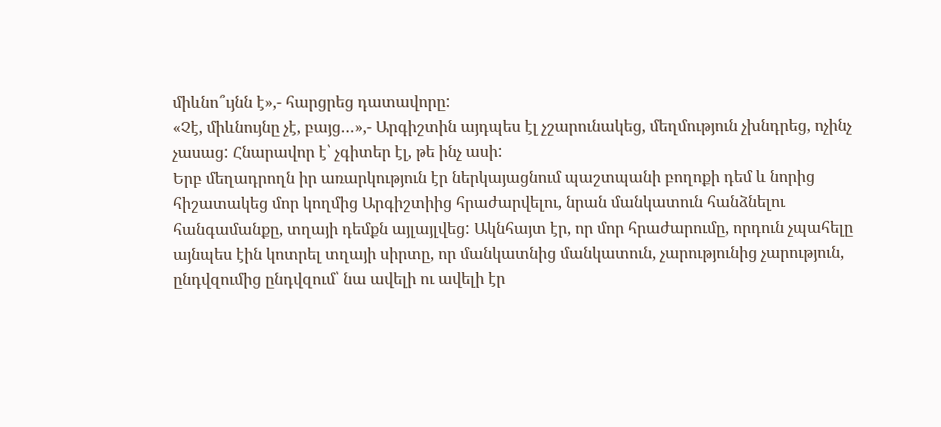միևնո՞ւյնն է»,- հարցրեց դատավորը:
«Չէ, միևնույնը չէ, բայց…»,- Արգիշտին այդպես էլ չշարունակեց, մեղմություն չխնդրեց, ոչինչ չասաց: Հնարավոր է՝ չգիտեր էլ, թե ինչ ասի:
Երբ մեղադրողն իր առարկություն էր ներկայացնում պաշտպանի բողոքի դեմ և նորից հիշատակեց մոր կողմից Արգիշտիից հրաժարվելու, նրան մանկատուն հանձնելու հանգամանքը, տղայի դեմքն այլայլվեց: Ակնհայտ էր, որ մոր հրաժարումը, որդուն չպահելը այնպես էին կոտրել տղայի սիրտը, որ մանկատնից մանկատուն, չարությունից չարություն, ընդվզումից ընդվզում՝ նա ավելի ու ավելի էր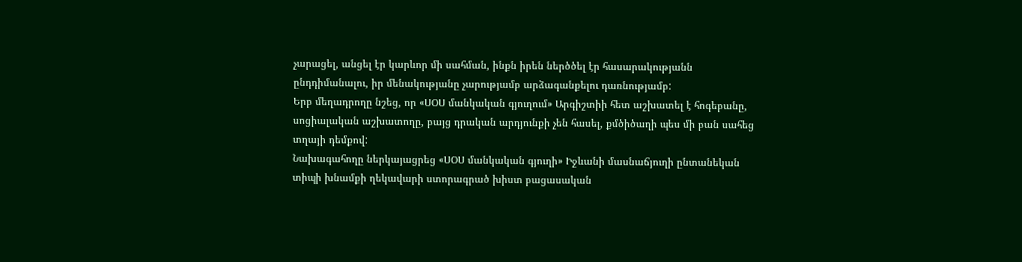չարացել, անցել էր կարևոր մի սահման, ինքն իրեն ներծծել էր հասարակությանն ընդդիմանալու, իր մենակությանը չարությամբ արձագանքելու դառնությամբ:
Երբ մեղադրողը նշեց, որ «ՍՕՍ մանկական գյուղում» Արգիշտիի հետ աշխատել է հոգեբանը, սոցիալական աշխատողը, բայց դրական արդյունքի չեն հասել, քմծիծաղի պես մի բան սահեց տղայի դեմքով:
Նախագահողը ներկայացրեց «ՍՕՍ մանկական գյուղի» Իջևանի մասնաճյուղի ընտանեկան տիպի խնամքի ղեկավարի ստորագրած խիստ բացասական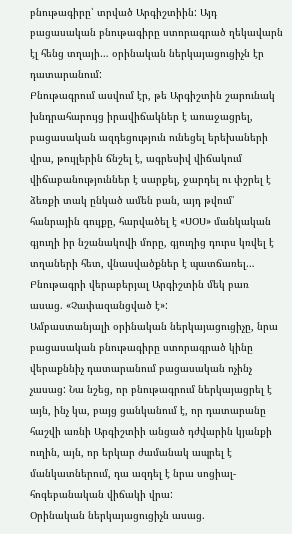բնութագիրը՝ տրված Արգիշտիին: Այդ բացասական բնութագիրը ստորագրած ղեկավարն էլ հենց տղայի… օրինական ներկայացուցիչն էր դատարանում:
Բնութագրում ասվում էր, թե Արգիշտին շարունակ խնդրահարույց իրավիճակներ է առաջացրել, բացասական ազդեցություն ունեցել երեխաների վրա, թույլերին ճնշել է, ագրեսիվ վիճակում վիճաբանություններ է սարքել, ջարդել ու փշրել է ձեռքի տակ ընկած ամեն բան, այդ թվում՝ հանրային գույքը, հարվածել է «ՍՕՍ» մանկական գյուղի իր նշանակովի մորը, գյուղից դուրս կռվել է տղաների հետ, վնասվածքներ է պատճառել…
Բնութագրի վերաբերյալ Արգիշտին մեկ բառ ասաց. «Չափազանցված է»:
Ամբաստանյալի օրինական ներկայացուցիչը, նրա բացասական բնութագիրը ստորագրած կինը վերաքննիչ դատարանում բացասական ոչինչ չասաց: Նա նշեց, որ բնութագրում ներկայացրել է այն, ինչ կա, բայց ցանկանում է, որ դատարանը հաշվի առնի Արգիշտիի անցած դժվարին կյանքի ուղին, այն, որ երկար ժամանակ ապրել է մանկատներում, դա ազդել է նրա սոցիալ-հոգեբանական վիճակի վրա:
Օրինական ներկայացուցիչն ասաց.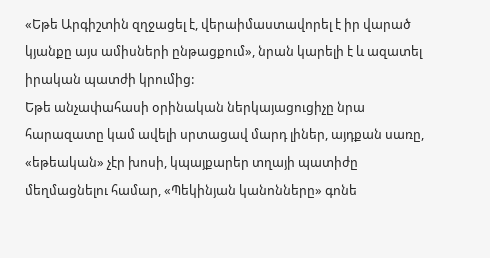«Եթե Արգիշտին զղջացել է, վերաիմաստավորել է իր վարած կյանքը այս ամիսների ընթացքում», նրան կարելի է և ազատել իրական պատժի կրումից:
Եթե անչափահասի օրինական ներկայացուցիչը նրա հարազատը կամ ավելի սրտացավ մարդ լիներ, այդքան սառը, «եթեական» չէր խոսի, կպայքարեր տղայի պատիժը մեղմացնելու համար, «Պեկինյան կանոնները» գոնե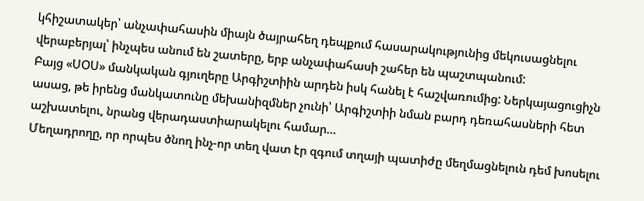կհիշատակեր՝ անչափահասին միայն ծայրահեղ դեպքում հասարակությունից մեկուսացնելու վերաբերյալ՝ ինչպես անում են շատերը, երբ անչափահասի շահեր են պաշտպանում:
Բայց «ՍՕՍ» մանկական գյուղերը Արգիշտիին արդեն իսկ հանել է հաշվառումից: Ներկայացուցիչն ասաց, թե իրենց մանկատունը մեխանիզմներ չունի՝ Արգիշտիի նման բարդ դեռահասների հետ աշխատելու, նրանց վերադաստիարակելու համար…
Մեղադրողը, որ որպես ծնող ինչ-որ տեղ վատ էր զգում տղայի պատիժը մեղմացնելուն դեմ խոսելու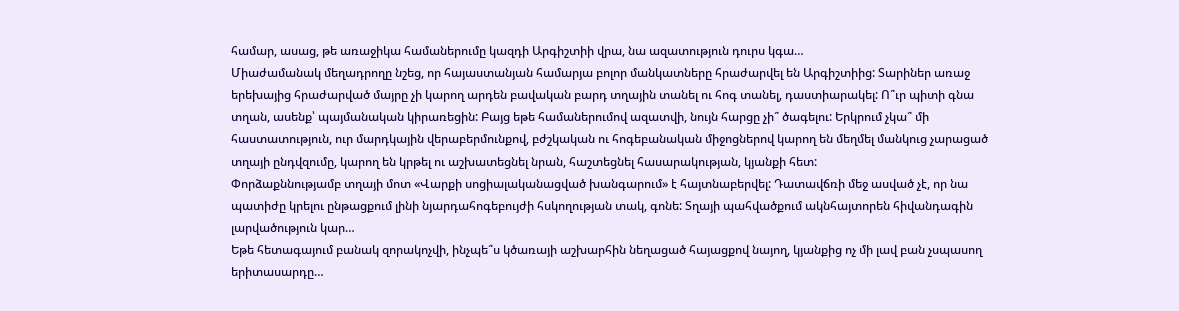համար, ասաց, թե առաջիկա համաներումը կազդի Արգիշտիի վրա, նա ազատություն դուրս կգա…
Միաժամանակ մեղադրողը նշեց, որ հայաստանյան համարյա բոլոր մանկատները հրաժարվել են Արգիշտիից: Տարիներ առաջ երեխայից հրաժարված մայրը չի կարող արդեն բավական բարդ տղային տանել ու հոգ տանել, դաստիարակել: Ո՞ւր պիտի գնա տղան, ասենք՝ պայմանական կիրառեցին: Բայց եթե համաներումով ազատվի, նույն հարցը չի՞ ծագելու: Երկրում չկա՞ մի հաստատություն, ուր մարդկային վերաբերմունքով, բժշկական ու հոգեբանական միջոցներով կարող են մեղմել մանկուց չարացած տղայի ընդվզումը, կարող են կրթել ու աշխատեցնել նրան, հաշտեցնել հասարակության, կյանքի հետ:
Փորձաքննությամբ տղայի մոտ «Վարքի սոցիալականացված խանգարում» է հայտնաբերվել: Դատավճռի մեջ ասված չէ, որ նա պատիժը կրելու ընթացքում լինի նյարդահոգեբույժի հսկողության տակ, գոնե: Տղայի պահվածքում ակնհայտորեն հիվանդագին լարվածություն կար…
Եթե հետագայում բանակ զորակոչվի, ինչպե՞ս կծառայի աշխարհին նեղացած հայացքով նայող, կյանքից ոչ մի լավ բան չսպասող երիտասարդը…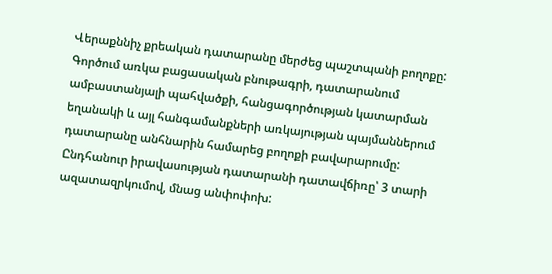Վերաքննիչ քրեական դատարանը մերժեց պաշտպանի բողոքը:
Գործում առկա բացասական բնութագրի, դատարանում ամբաստանյալի պահվածքի, հանցագործության կատարման եղանակի և այլ հանգամանքների առկայության պայմաններում դատարանը անհնարին համարեց բողոքի բավարարումը:
Ընդհանուր իրավասության դատարանի դատավճիռը՝ 3 տարի ազատազրկումով, մնաց անփոփոխ: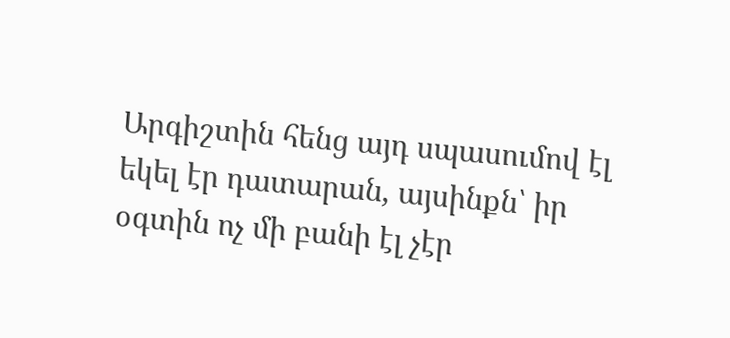Արգիշտին հենց այդ սպասումով էլ եկել էր դատարան, այսինքն՝ իր օգտին ոչ մի բանի էլ չէր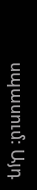սպասում: Այդ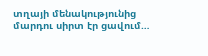տղայի մենակությունից մարդու սիրտ էր ցավում…